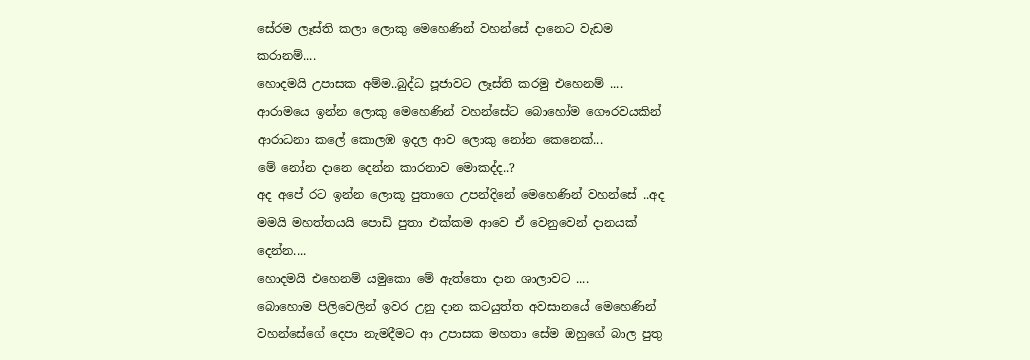සේරම ලෑස්ති කලා ලොකු මෙහෙණින් වහන්සේ දානෙට වැඩම කරානම්....
හොදමයි උපාසක අම්ම..බුද්ධ පූජාවට ලෑස්ති කරමු එහෙනම් ....
ආරාමයෙ ඉන්න ලොකු මෙහෙණින් වහන්සේට බොහෝම ගෞරවයකින් ආරාධනා කලේ කොලඹ ඉදල ආව ලොකු නෝන කෙනෙක්...
මේ නෝන දානෙ දෙන්න කාරනාව මොකද්ද..?
අද අපේ රට ඉන්න ලොකූ පුතාගෙ උපන්දිනේ මෙහෙණින් වහන්සේ ..අද මමයි මහත්තයයි පොඩි පුතා එක්කම ආවෙ ඒ වෙනුවෙන් දානයක් දෙන්න....
හොදමයි එහෙනම් යමුකො මේ ඇත්තො දාන ශාලාවට ....
බොහොම පිලිවෙලින් ඉවර උනු දාන කටයුත්ත අවසානයේ මෙහෙණින් වහන්සේගේ දෙපා නැමදීමට ආ උපාසක මහතා සේම ඔහුගේ බාල පුතු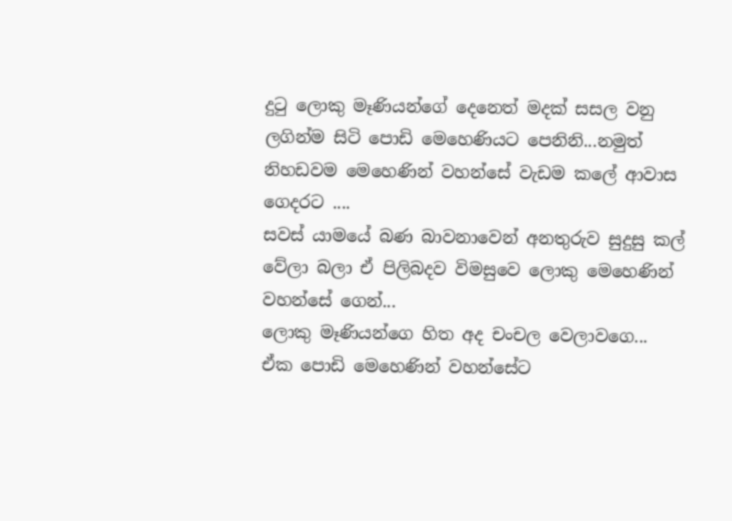දුටු ලොකු මෑණියන්ගේ දෙනෙත් මදක් සසල වනු ලගින්ම සිටි පොඩි මෙහෙණියට පෙනිනි...නමුත් නිහඩවම මෙහෙණින් වහන්සේ වැඩම කලේ ආවාස ගෙදරට ....
සවස් යාමයේ බණ බාවනාවෙන් අනතුරුව සුදුසු කල් වේලා බලා ඒ පිලිබදව විමසුවෙ ලොකු මෙහෙණින් වහන්සේ ගෙන්...
ලොකු මෑණියන්ගෙ හිත අද චංචල වෙලාවගෙ...
ඒක පොඩි මෙහෙණින් වහන්සේට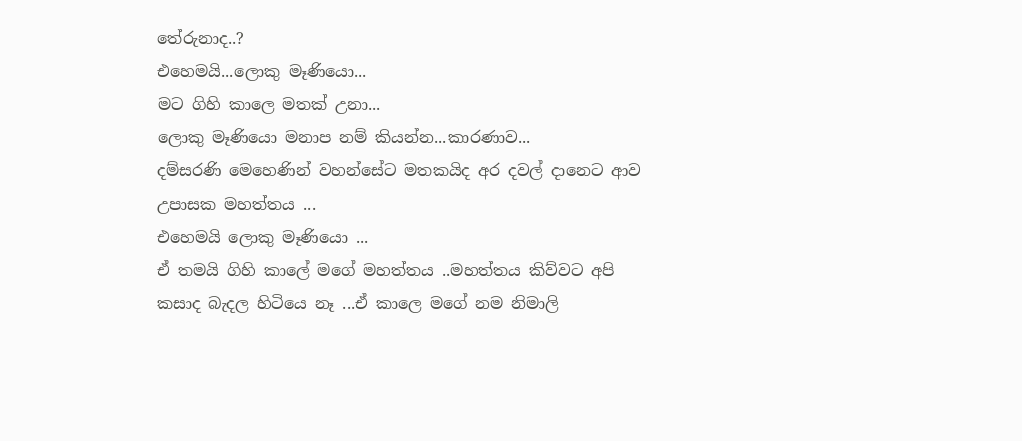තේරුනාද..?
එහෙමයි...ලොකු මෑණියො...
මට ගිහි කාලෙ මතක් උනා...
ලොකු මෑණියො මනාප නම් කියන්න...කාරණාව...
දම්සරණි මෙහෙණින් වහන්සේට මතකයිද අර දවල් දානෙට ආව උපාසක මහත්තය ...
එහෙමයි ලොකු මෑණියො ...
ඒ තමයි ගිහි කාලේ මගේ මහත්තය ..මහත්තය කිව්වට අපි කසාද බැදල හිටියෙ නෑ ...ඒ කාලෙ මගේ නම නිමාලි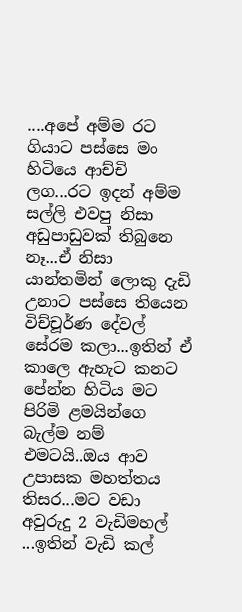....අපේ අම්ම රට ගියාට පස්සෙ මං හිටියෙ ආච්චි ලග...රට ඉදන් අම්ම සල්ලි එවපු නිසා අඩුපාඩුවක් තිබුනෙ නෑ...ඒ නිසා යාන්තමින් ලොකු දැඩි උනාට පස්සෙ තියෙන විච්චූර්ණ දේවල් සේරම කලා...ඉතින් ඒ කාලෙ ඇහැට කනට පේන්න හිටිය මට පිරිමි ළමයින්ගෙ බැල්ම නම් එමටයි..ඔය ආව උපාසක මහත්තය තිසර...මට වඩා අවුරුදු 2 වැඩිමහල් ...ඉතින් වැඩි කල්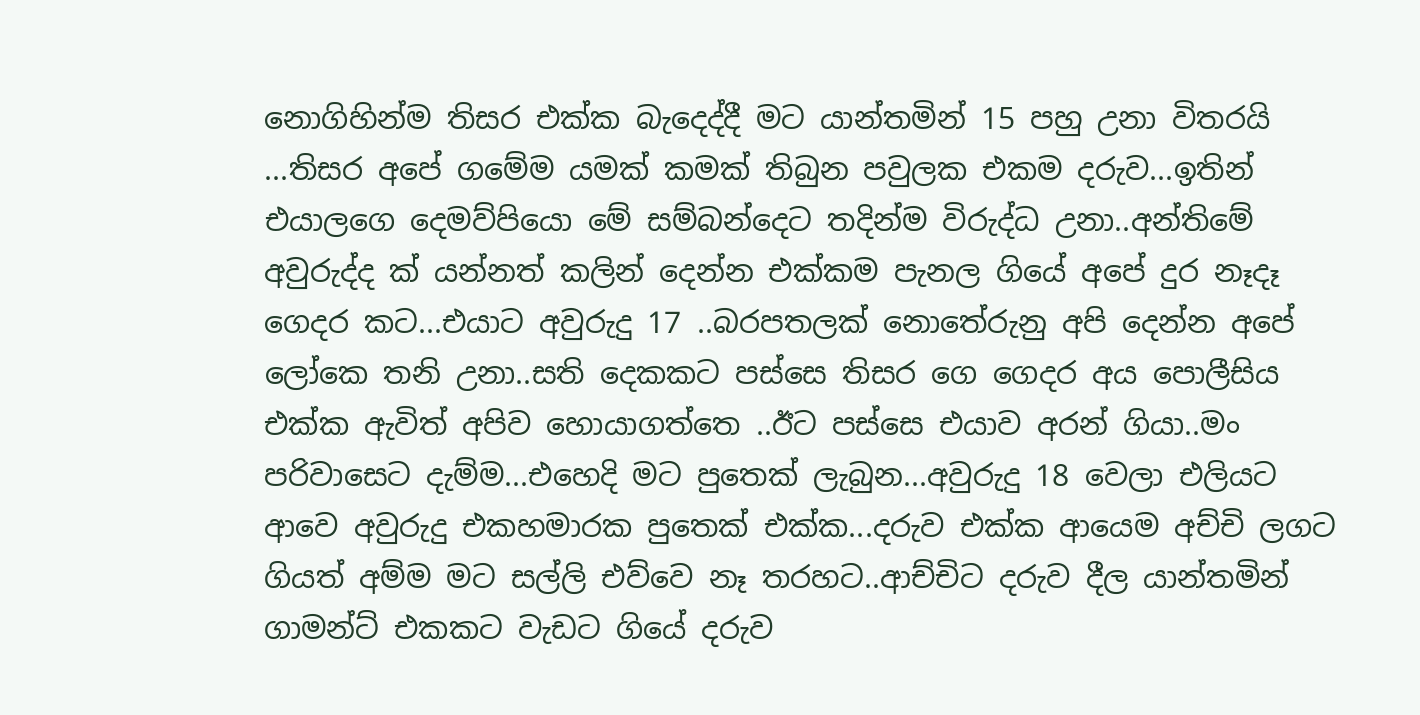නොගිහින්ම තිසර එක්ක බැදෙද්දී මට යාන්තමින් 15 පහු උනා විතරයි ...තිසර අපේ ගමේම යමක් කමක් තිබුන පවුලක එකම දරුව...ඉතින් එයාලගෙ දෙමව්පියො මේ සම්බන්දෙට තදින්ම විරුද්ධ උනා..අන්තිමේ අවුරුද්ද ක් යන්නත් කලින් දෙන්න එක්කම පැනල ගියේ අපේ දුර නෑදෑ ගෙදර කට...එයාට අවුරුදු 17 ..බරපතලක් නොතේරුනු අපි දෙන්න අපේ ලෝකෙ තනි උනා..සති දෙකකට පස්සෙ තිසර ගෙ ගෙදර අය පොලීසිය එක්ක ඇවිත් අපිව හොයාගත්තෙ ..ඊට පස්සෙ එයාව අරන් ගියා..මං පරිවාසෙට දැම්ම...එහෙදි මට පුතෙක් ලැබුන...අවුරුදු 18 වෙලා එලියට ආවෙ අවුරුදු එකහමාරක පුතෙක් එක්ක...දරුව එක්ක ආයෙම අච්චි ලගට ගියත් අම්ම මට සල්ලි එව්වෙ නෑ තරහට..ආච්චිට දරුව දීල යාන්තමින් ගාමන්ට් එකකට වැඩට ගියේ දරුව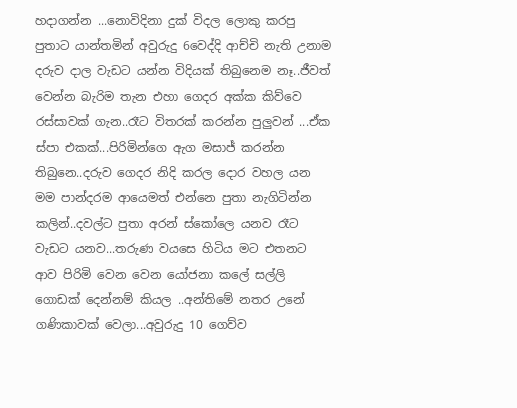හදාගන්න ...නොවිදිනා දුක් විදල ලොකු කරපු පුතාට යාන්තමින් අවුරුදු 6වෙද්දි ආච්චි නැති උනාම දරුව දාල වැඩට යන්න විදියක් තිබුනෙම නෑ..ජීවත් වෙන්න බැරිම තැන එහා ගෙදර අක්ක කිව්වෙ රස්සාවක් ගැන..රෑට විතරක් කරන්න පුලුවන් ...ඒක ස්පා එකක්...පිරිමින්ගෙ ඇග මසාජ් කරන්න තිබුනෙ..දරුව ගෙදර නිදි කරල දොර වහල යන මම පාන්දරම ආයෙමත් එන්නෙ පුතා නැගිටින්න කලින්..දවල්ට පුතා අරන් ස්කෝලෙ යනව රෑට වැඩට යනව...තරුණ වයසෙ හිටිය මට එතනට ආව පිරිමි වෙන වෙන යෝජනා කලේ සල්ලි ගොඩක් දෙන්නම් කියල ..අන්තිමේ නතර උනේ ගණිකාවක් වෙලා...අවුරුදු 10 ගෙව්ව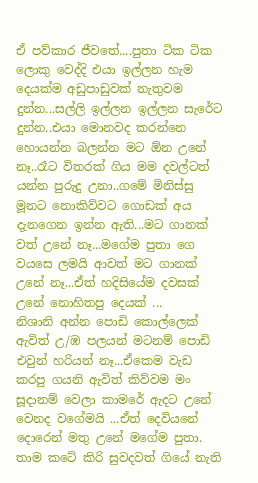ඒ පව්කාර ජීවතේ....පුතා ටික ටික ලොකු වෙද්දි එයා ඉල්ලන හැම දෙයක්ම අඩුපාඩුවක් නැතුවම දුන්න...සල්ලි ඉල්ලන ඉල්ලන සැරේට දුන්න..එයා මොනවද කරන්නෙ හොයන්න බලන්න මට ඕන උනේ නෑ..රෑට විතරක් ගිය මම දවල්ටත් යන්න පුරුදු උනා..ගමේ මිනිස්සු මූනට නොකිව්වට ගොඩක් අය දැනගෙන ඉන්න ඇති...මට ගානක් වත් උනේ නෑ...මගේම පුතා ගෙ වයසෙ ලමයි ආවත් මට ගානක් උනේ නෑ...ඒත් හදිසියේම දවසක් උනේ නොහිතපු දෙයක් ...
නිශානි අන්න පොඩි කොල්ලෙක් ඇවිත් උ/ඹ පලයන් මටනම් පොඩි එවුන් හරියන් නෑ...ඒකෙම වැඩ කරපු ගයනි ඇවිත් කිව්වම මං සූදානම් වෙලා කාමරේ ඇදට උනේ වෙනද වගේමයි ...ඒත් දෙවියනේ දොරෙන් මතු උනේ මගේම පුතා. තාම කටේ කිරි සුවදවත් ගියේ නැති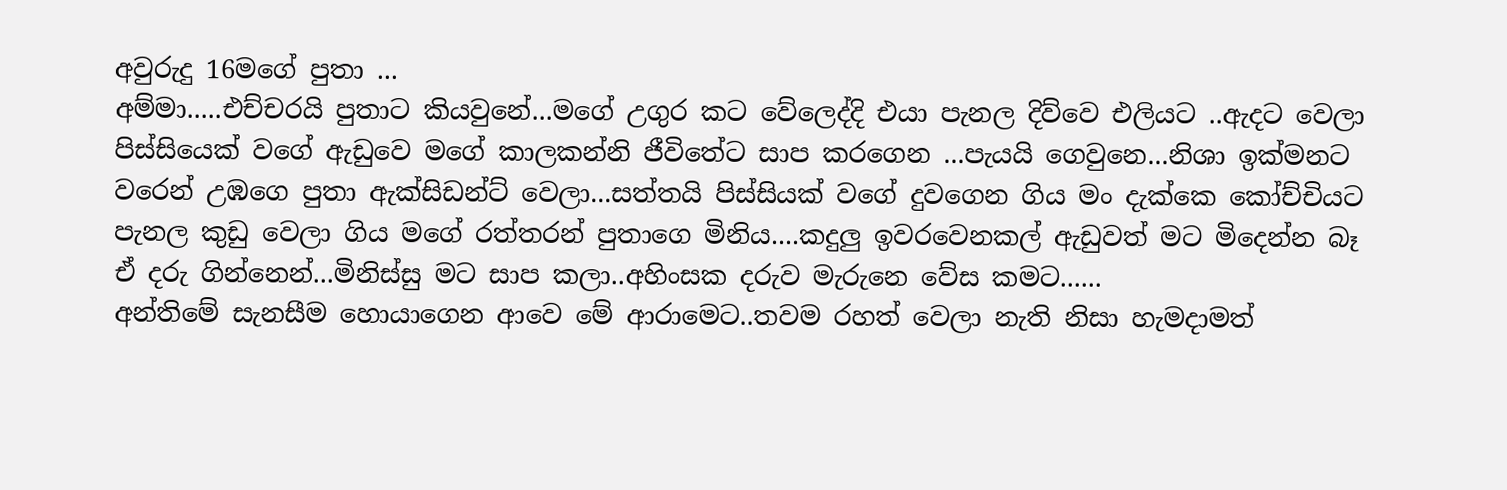අවුරුදු 16මගේ පුතා ...
අම්මා.....එච්චරයි පුතාට කියවුනේ...මගේ උගුර කට වේලෙද්දි එයා පැනල දිව්වෙ එලියට ..ඇදට වෙලා පිස්සියෙක් වගේ ඇඩුවෙ මගේ කාලකන්නි ජීවිතේට සාප කරගෙන ...පැයයි ගෙවුනෙ...නිශා ඉක්මනට වරෙන් උඹගෙ පුතා ඇක්සිඩන්ට් වෙලා...සත්තයි පිස්සියක් වගේ දුවගෙන ගිය මං දැක්කෙ කෝච්චියට පැනල කුඩු වෙලා ගිය මගේ රත්තරන් පුතාගෙ මිනිය....කදුලු ඉවරවෙනකල් ඇඩුවත් මට මිදෙන්න බෑ ඒ දරු ගින්නෙන්...මිනිස්සු මට සාප කලා..අහිංසක දරුව මැරුනෙ වේස කමට......
අන්තිමේ සැනසීම හොයාගෙන ආවෙ මේ ආරාමෙට..තවම රහත් වෙලා නැති නිසා හැමදාමත්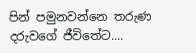පින් පමුනවන්නෙ තරුණ දරුවගේ ජීවිතේට....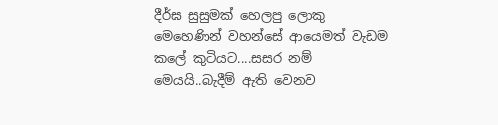දීර්ඝ සුසුමක් හෙලපු ලොකු මෙහෙණින් වහන්සේ ආයෙමත් වැඩම කලේ කුටියට....සසර නම් මෙයයි..බැදීම් ඇති වෙනව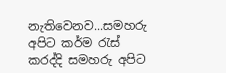නැතිවෙනව...සමහරු අපිට කර්ම රැස් කරද්දි සමහරු අපිට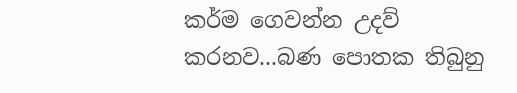කර්ම ගෙවන්න උදව් කරනව...බණ පොතක තිබුනු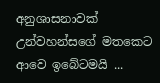අනුශාසනාවක් උන්වහන්සගේ මතකෙට ආවෙ ඉබේටමයි ...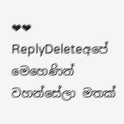❤❤
ReplyDeleteඅපේ මෙහෙණින් වහන්සේලා මතක්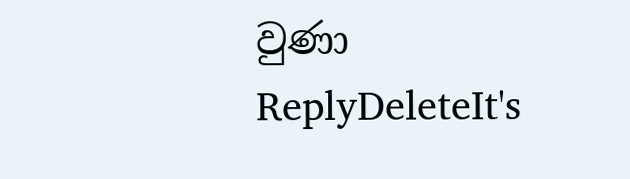වුණා
ReplyDeleteIt's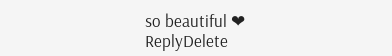so beautiful ❤
ReplyDelete